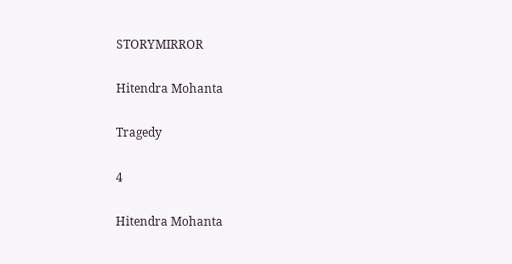STORYMIRROR

Hitendra Mohanta

Tragedy

4

Hitendra Mohanta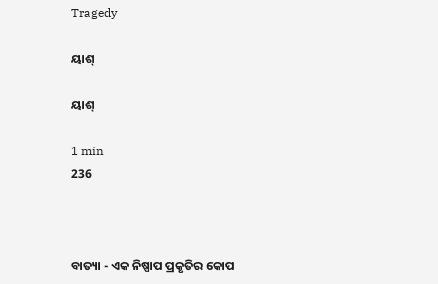Tragedy

ୟାଶ୍

ୟାଶ୍

1 min
236



ବାତ୍ୟା - ଏକ ନିଷ୍ପାପ ପ୍ରକୃତିର କୋପ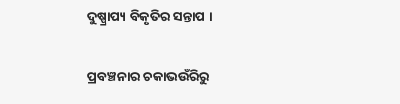ଦୁଷ୍ପ୍ରାପ୍ୟ ବିକୃତିର ସନ୍ତାପ ।

ପ୍ରବଞ୍ଚନାର ଚକାଭଉଁରିରୁ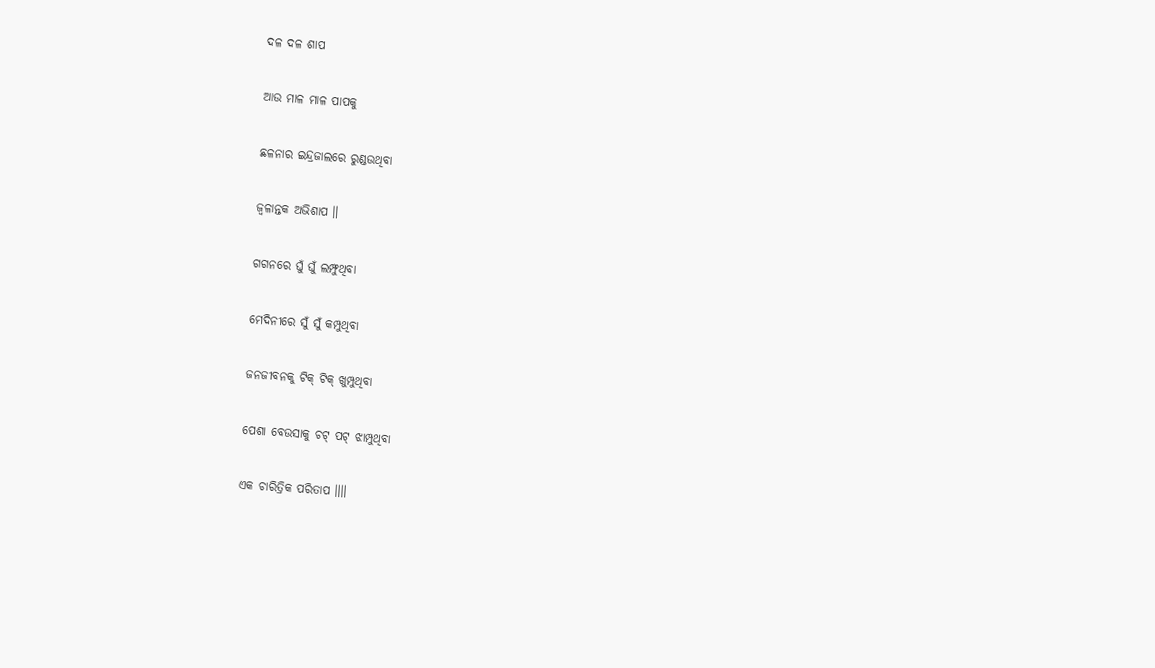ଦଳ ଦଳ ଶାପ

ଆଉ ମାଳ ମାଳ ପାପକୁ

ଛଳନାର ଇନ୍ଦ୍ରଜାଲରେ ରୁଣ୍ଡଉଥିବା

ଜ୍ୱଳାନ୍ତକ ଅଭିଶାପ ॥

ଗଗନରେ ଘୁଁ ଘୁଁ ଲମ୍ଫୁଥିବା

ମେଦିନୀରେ ସୁଁ ସୁଁ କମ୍ପୁଥିବା

ଜନଜୀବନକୁ ଟିକ୍ ଟିକ୍ ଖୁମ୍ପୁଥିବା

ପେଶା ବେଉସାକୁ ଚଟ୍ ପଟ୍ ଝାମ୍ପୁଥିବା

ଏକ ଚାରିତ୍ରିକ ପରିତାପ ॥॥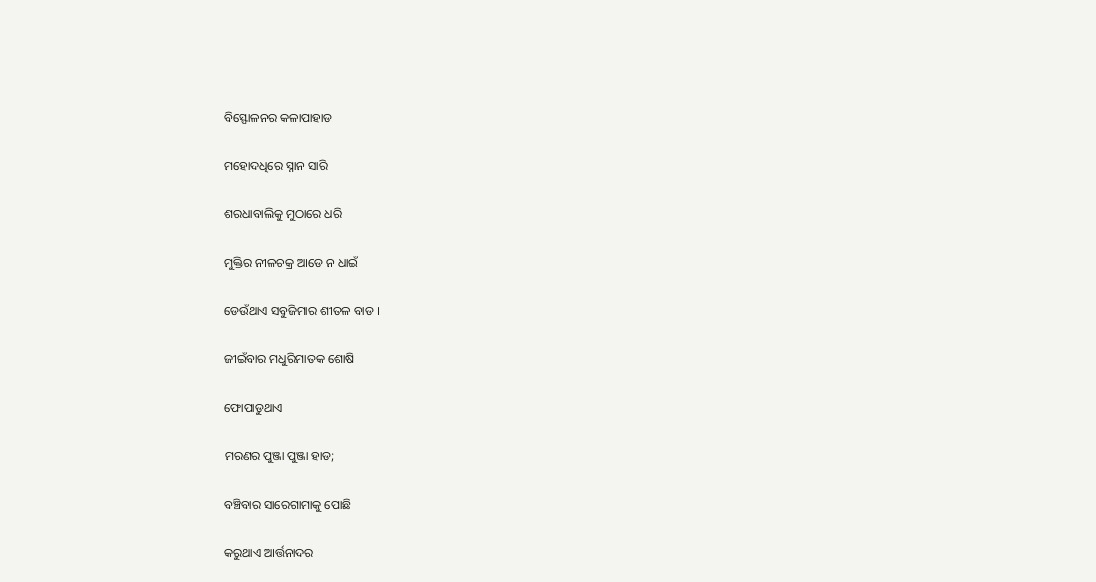ବିସ୍ଫୋଳନର କଳାପାହାଡ

ମହୋଦଧିରେ ସ୍ନାନ ସାରି

ଶରଧାବାଲିକୁ ମୁଠାରେ ଧରି

ମୁକ୍ତିର ନୀଳଚକ୍ର ଆଡେ ନ ଧାଇଁ

ଡେଉଁଥାଏ ସବୁଜିମାର ଶୀତଳ ବାଡ ।

ଜୀଇଁବାର ମଧୁରିମାତକ ଶୋଷି

ଫୋପାଡୁଥାଏ

ମରଣର ପୁଞ୍ଜା ପୁଞ୍ଜା ହାଡ;

ବଞ୍ଚିବାର ସାରେଗାମାକୁ ପୋଛି

କରୁଥାଏ ଆର୍ତ୍ତନାଦର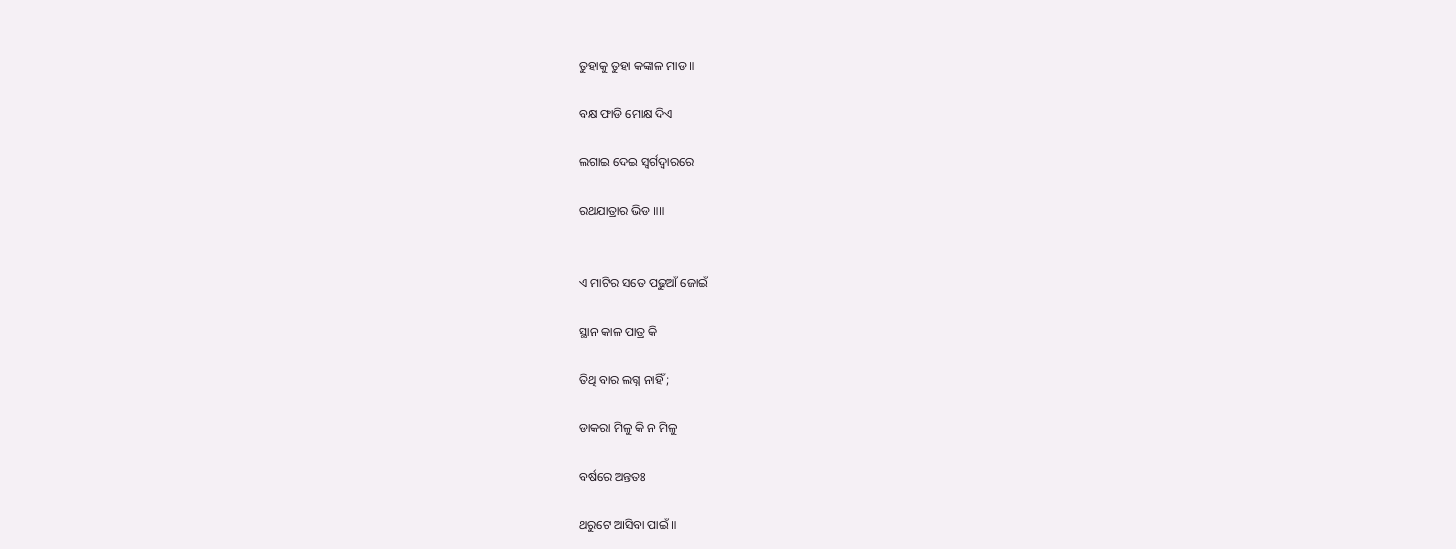ତୁହାକୁ ତୁହା କଙ୍କାଳ ମାଡ ॥

ବକ୍ଷ ଫାଡି ମୋକ୍ଷ ଦିଏ

ଲଗାଇ ଦେଇ ସ୍ୱର୍ଗଦ୍ୱାରରେ

ରଥଯାତ୍ରାର ଭିଡ ॥॥


ଏ ମାଟିର ସତେ ପଢୁଆଁ ଜୋଇଁ

ସ୍ଥାନ କାଳ ପାତ୍ର କି

ତିଥି ବାର ଲଗ୍ନ ନାହିଁ ;

ଡାକରା ମିଳୁ କି ନ ମିଳୁ

ବର୍ଷରେ ଅନ୍ତତଃ

ଥରୁଟେ ଆସିବା ପାଇଁ ॥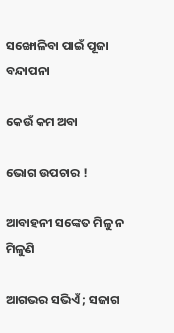ସଙ୍ଖୋଳିବା ପାଇଁ ପୂଜା ବନ୍ଦାପନା

କେଉଁ କମ ଅବା

ଭୋଗ ଉପଚାର !

ଆବାହନୀ ସଙ୍କେତ ମିଳୁ ନ ମିଳୁଣି

ଆଗଭର ସଭିଏଁ ; ସଜାଗ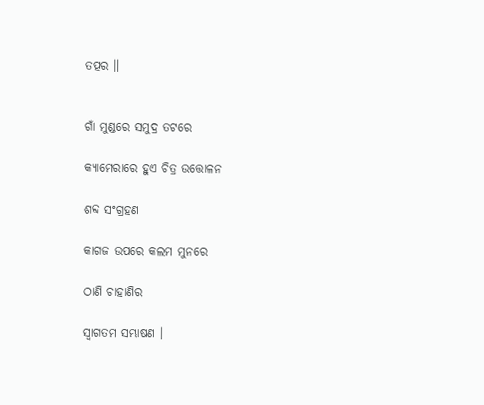ତତ୍ପର ॥


ଗାଁ ମୁଣ୍ଡରେ ସମୁଦ୍ର ତଟରେ

କ୍ୟାମେରାରେ ହୁଏ ଚିତ୍ର ଉତ୍ତୋଳନ

ଶବ୍ଦ ସଂଗ୍ରହଣ

କାଗଜ ଉପରେ କଲମ ମୁନରେ

ଠାଣି ଚାହାଣିର

ସ୍ୱାଗତମ ସମ୍ଭାଷଣ ।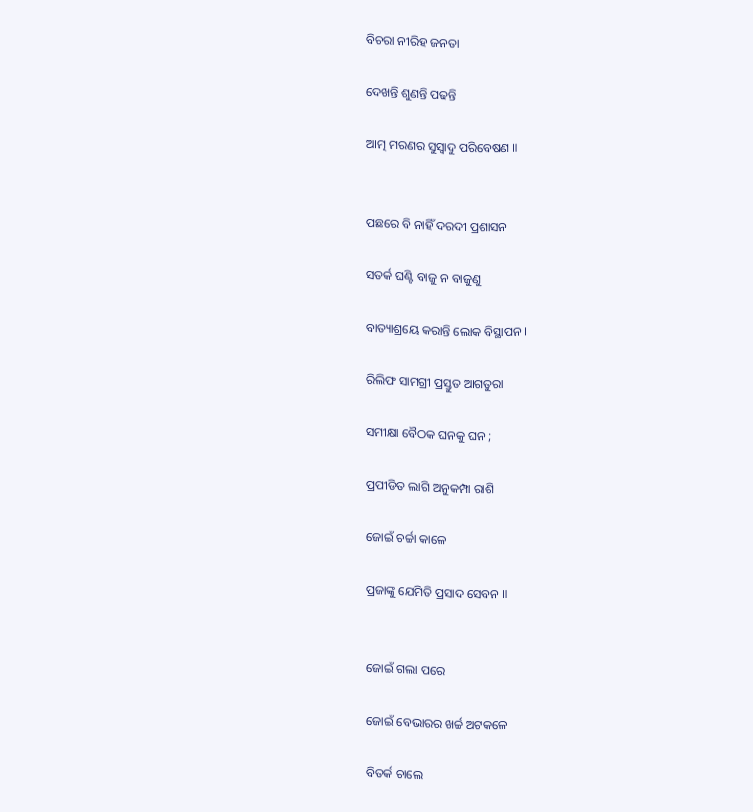ବିଚରା ନୀରିହ ଜନତା

ଦେଖନ୍ତି ଶୁଣନ୍ତି ପଢନ୍ତି

ଆତ୍ମ ମରଣର ସୁସ୍ୱାଦୁ ପରିବେଷଣ ॥


ପଛରେ ବି ନାହିଁ ଦରଦୀ ପ୍ରଶାସନ

ସତର୍କ ଘଣ୍ଟି ବାଜୁ ନ ବାଜୁଣୁ

ବାତ୍ୟାଶ୍ରୟେ କରାନ୍ତି ଲୋକ ବିସ୍ଥାପନ ।

ରିଲିଫ ସାମଗ୍ରୀ ପ୍ରସ୍ତୁତ ଆଗତୁରା

ସମୀକ୍ଷା ବୈଠକ ଘନକୁ ଘନ ;

ପ୍ରପୀଡିତ ଲାଗି ଅନୁକମ୍ପା ରାଶି

ଜୋଇଁ ଚର୍ଚ୍ଚା କାଳେ

ପ୍ରଜାଙ୍କୁ ଯେମିତି ପ୍ରସାଦ ସେବନ ॥


ଜୋଇଁ ଗଲା ପରେ

ଜୋଇଁ ବେଭାରର ଖର୍ଚ୍ଚ ଅଟକଳେ

ବିତର୍କ ଚାଲେ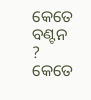କେତେ ବଣ୍ଟନ ? କେତେ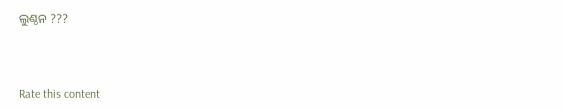ଲୁଣ୍ଠନ ???



Rate this content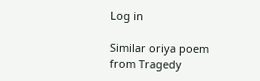Log in

Similar oriya poem from Tragedy